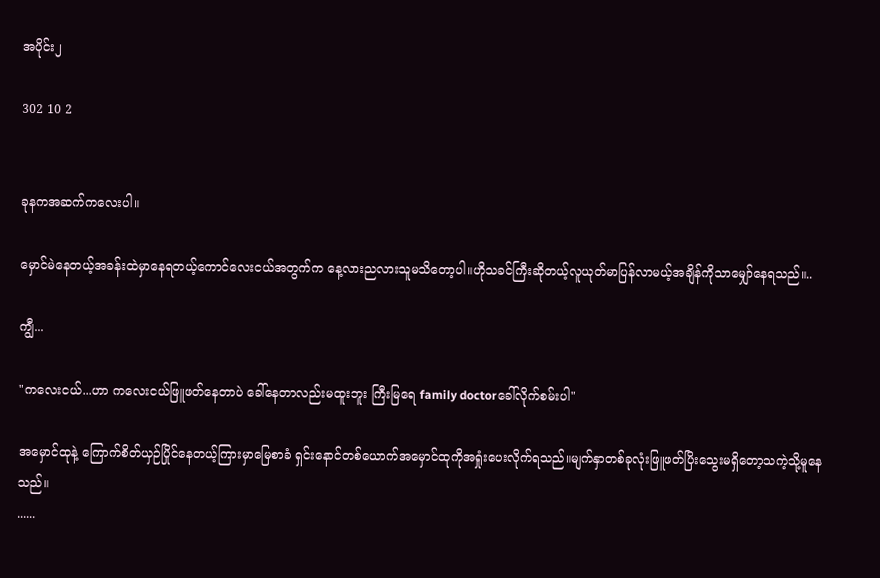အပိုင်း၂

302 10 2


ခုနကအဆက်ကလေးပါ။

မှောင်မဲနေတယ့်အခန်းထဲမှာနေရတယ့်ကောင်လေးငယ်အတွက်က နေ့လားညလားသူမသိတော့ပါ။ဟိုသခင်ကြီးဆိုတယ့်လူယုတ်မာပြန်လာမယ့်အချိန်ကိုသာမျှော်နေရသည်။..

ကျွီ...

"ကလေးငယ်...ဟာ ကလေးငယ်ဖြူဖတ်နေတာပဲ ခေါ်နေတာလည်းမထူးဘူး ကြီးမြရေ family doctorခေါ်လိုက်စမ်းပါ"

အမှောင်ထုနဲ့ ကြောက်စိတ်ယှဉ်ပြိုင်နေတယ့်ကြားမှာမြေစာခံ ရှင်းနောင်တစ်ယောက်အမှောင်ထုကိုအရှုံးပေးလိုက်ရသည်။မျက်နှာတစ်ခုလုံးဖြူဖတ်ပြိးသွေးမရှိတော့သကဲ့သို့မူနေသည်။
......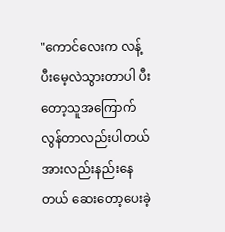"ကောင်လေးက လန့်ပီးမေ့လဲသွားတာပါ ပီးတော့သူအကြောက်လွန်တာလည်းပါတယ်အားလည်းနည်းနေတယ် ဆေးတော့ပေးခဲ့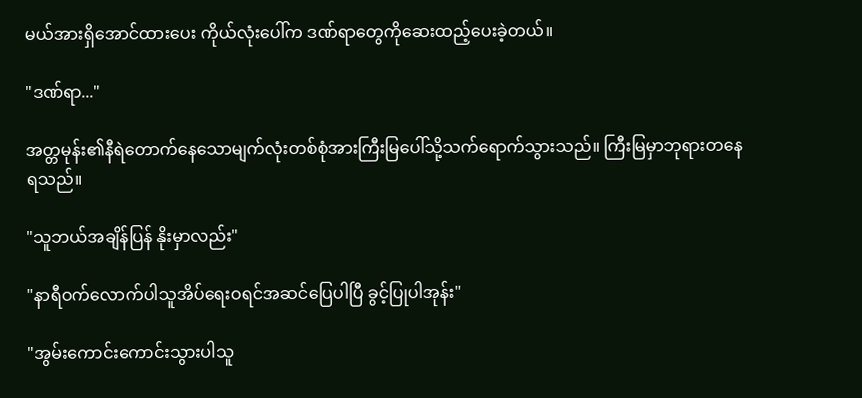မယ်အားရှိအောင်ထားပေး ကိုယ်လုံးပေါ်က ဒဏ်ရာတွေကိုဆေးထည့်ပေးခဲ့တယ်။

"ဒဏ်ရာ..."

အတ္တမုန်း၏နီရဲတောက်နေသောမျက်လုံးတစ်စုံအားကြီးမြပေါ်သို့သက်ရောက်သွားသည်။ ကြီးမြမှာဘုရားတနေရသည်။

"သူဘယ်အချိန်ပြန် နိုးမှာလည်း"

"နာရီဝက်လောက်ပါသူအိပ်ရေးဝရင်အဆင်ပြေပါပြီ ခွင့်ပြုပါအုန်း"

"အွမ်းကောင်းကောင်းသွားပါသူ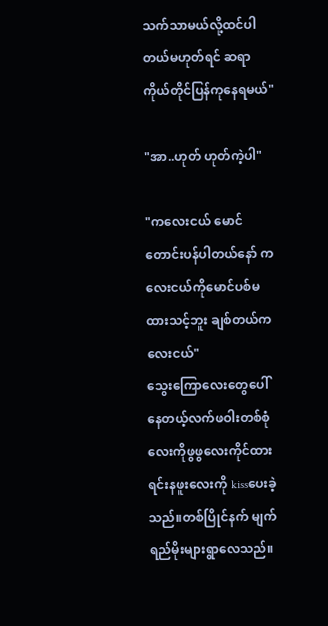သက်သာမယ်လို့ထင်ပါတယ်မဟုတ်ရင် ဆရာကိုယ်တိုင်ပြန်ကုနေရမယ်"

"အာ..ဟုတ် ဟုတ်ကဲ့ပါ"

"ကလေးငယ် မောင်တောင်းပန်ပါတယ်နော် ကလေးငယ်ကိုမောင်ပစ်မထားသင့်ဘူး ချစ်တယ်ကလေးငယ်"
သွေးကြောလေးတွေပေါ်နေတယ့်လက်ဖဝါးတစ်စုံလေးကိုဖွဖွလေးကိုင်ထားရင်းနဖူးလေးကို kissပေးခဲ့သည်။တစ်ပြိုင်နက် မျက်ရည်မိုးများရွာလေသည်။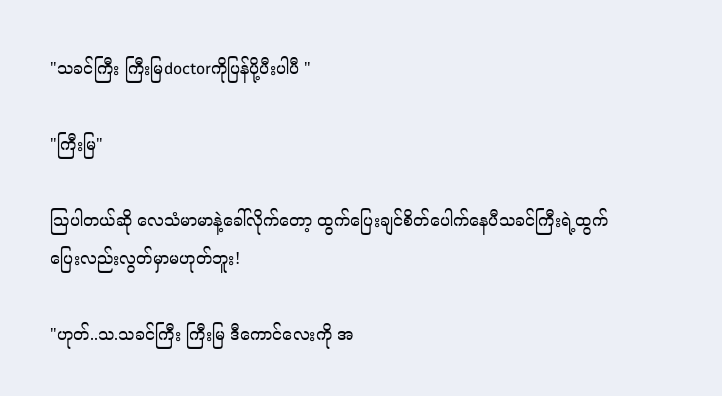"သခင်ကြီး ကြီးမြdoctorကိုပြန်ပို့ပီးပါပီ "

"ကြီးမြ"

သြပါတယ်ဆို လေသံမာမာနဲ့ခေါ်လိုက်တော့ ထွက်ပြေးချင်စိတ်ပေါက်နေပီသခင်ကြီးရဲ့ထွက်ပြေးလည်းလွတ်မှာမဟုတ်ဘူး!

"ဟုတ်..သ.သခင်ကြီး ကြီးမြ ဒီကောင်လေးကို အ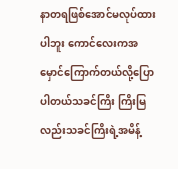နာတရဖြစ်အောင်မလုပ်ထားပါဘူး ကောင်လေးကအမှောင်ကြောက်တယ်လို့ပြောပါတယ်သခင်ကြိး ကြိးမြလည်းသခင်ကြိးရဲ့အမိန့်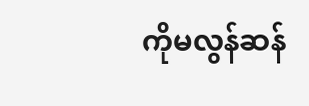ကိုမလွန်ဆန်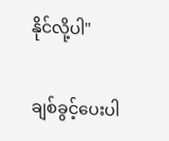နိုင်လို့ပါ"

ချစ်ခွင့်ပေးပါ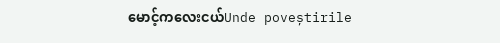မောင့်ကလေးငယ်Unde poveștirile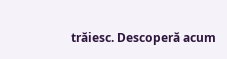trăiesc. Descoperă acum